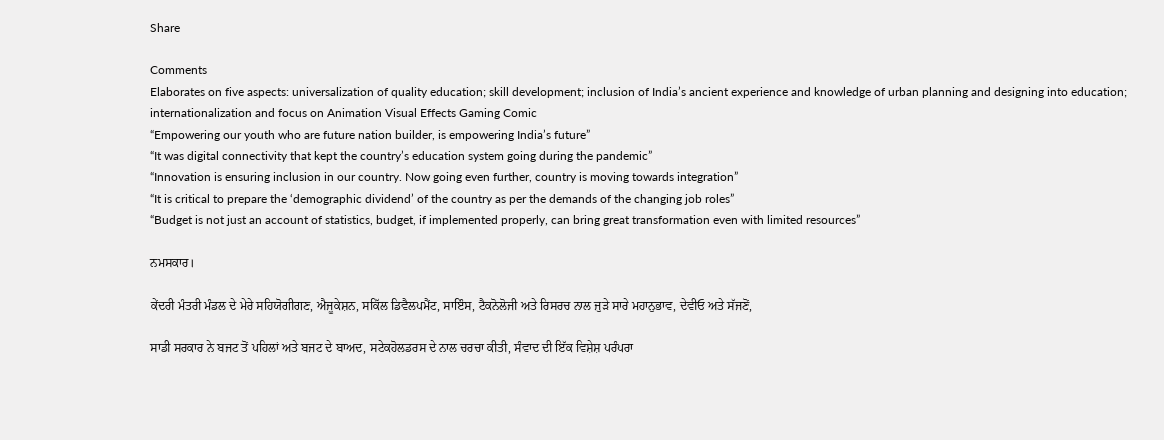Share

Comments
Elaborates on five aspects: universalization of quality education; skill development; inclusion of India’s ancient experience and knowledge of urban planning and designing into education; internationalization and focus on Animation Visual Effects Gaming Comic
“Empowering our youth who are future nation builder, is empowering India’s future”
“It was digital connectivity that kept the country’s education system going during the pandemic”
“Innovation is ensuring inclusion in our country. Now going even further, country is moving towards integration”
“It is critical to prepare the ‘demographic dividend’ of the country as per the demands of the changing job roles”
“Budget is not just an account of statistics, budget, if implemented properly, can bring great transformation even with limited resources”

ਨਮਸਕਾਰ।

ਕੇਂਦਰੀ ਮੰਤਰੀ ਮੰਡਲ ਦੇ ਮੇਰੇ ਸਹਿਯੋਗੀਗਣ, ਐਜੂਕੇਸ਼ਨ, ਸਕਿੱਲ ਡਿਵੈਲਪਮੈਂਟ, ਸਾਇੰਸ, ਟੈਕਨੋਲੋਜੀ ਅਤੇ ਰਿਸਰਚ ਨਾਲ ਜੁੜੇ ਸਾਰੇ ਮਹਾਨੁਭਾਵ, ਦੇਵੀਓ ਅਤੇ ਸੱਜਣੋਂ,

ਸਾਡੀ ਸਰਕਾਰ ਨੇ ਬਜਟ ਤੋਂ ਪਹਿਲਾਂ ਅਤੇ ਬਜਟ ਦੇ ਬਾਅਦ, ਸਟੇਕਹੋਲਡਰਸ ਦੇ ਨਾਲ ਚਰਚਾ ਕੀਤੀ, ਸੰਵਾਦ ਦੀ ਇੱਕ ਵਿਸ਼ੇਸ਼ ਪਰੰਪਰਾ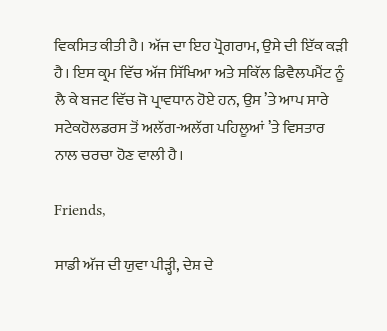ਵਿਕਸਿਤ ਕੀਤੀ ਹੈ। ਅੱਜ ਦਾ ਇਹ ਪ੍ਰੋਗਰਾਮ, ਉਸੇ ਦੀ ਇੱਕ ਕੜੀ ਹੈ। ਇਸ ਕ੍ਰਮ ਵਿੱਚ ਅੱਜ ਸਿੱਖਿਆ ਅਤੇ ਸਕਿੱਲ ਡਿਵੈਲਪਮੈਂਟ ਨੂੰ ਲੈ ਕੇ ਬਜਟ ਵਿੱਚ ਜੋ ਪ੍ਰਾਵਧਾਨ ਹੋਏ ਹਨ, ਉਸ ’ਤੇ ਆਪ ਸਾਰੇ ਸਟੇਕਹੋਲਡਰਸ ਤੋਂ ਅਲੱਗ-ਅਲੱਗ ਪਹਿਲੂਆਂ ’ਤੇ ਵਿਸ‍ਤਾਰ ਨਾਲ ਚਰਚਾ ਹੋਣ ਵਾਲੀ ਹੈ।

Friends,

ਸਾਡੀ ਅੱਜ ਦੀ ਯੁਵਾ ਪੀੜ੍ਹੀ, ਦੇਸ਼ ਦੇ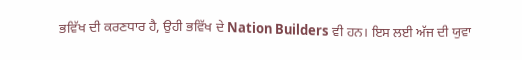ਭਵਿੱਖ ਦੀ ਕਰਣਧਾਰ ਹੈ, ਉਹੀ ਭਵਿੱਖ ਦੇ Nation Builders ਵੀ ਹਨ। ਇਸ ਲਈ ਅੱਜ ਦੀ ਯੁਵਾ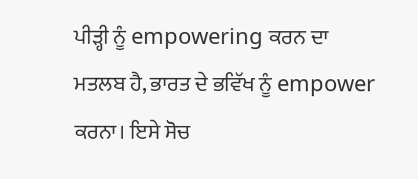ਪੀੜ੍ਹੀ ਨੂੰ empowering ਕਰਨ ਦਾ ਮਤਲਬ ਹੈ, ਭਾਰਤ ਦੇ ਭਵਿੱਖ ਨੂੰ empower ਕਰਨਾ। ਇਸੇ ਸੋਚ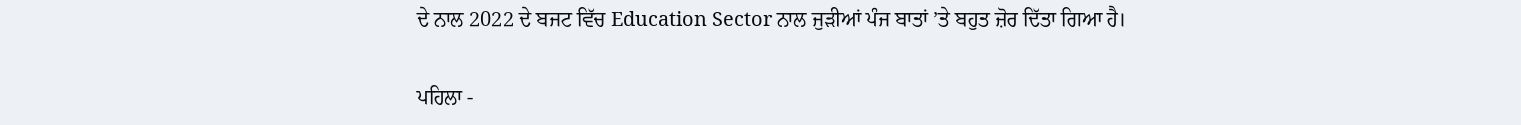ਦੇ ਨਾਲ 2022 ਦੇ ਬਜਟ ਵਿੱਚ Education Sector ਨਾਲ ਜੁੜੀਆਂ ਪੰਜ ਬਾਤਾਂ ’ਤੇ ਬਹੁਤ ਜ਼ੋਰ ਦਿੱਤਾ ਗਿਆ ਹੈ।

ਪਹਿਲਾ -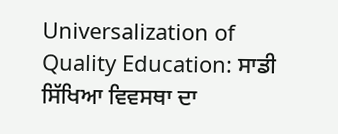Universalization of Quality Education: ਸਾਡੀ ਸਿੱਖਿਆ ਵਿਵਸਥਾ ਦਾ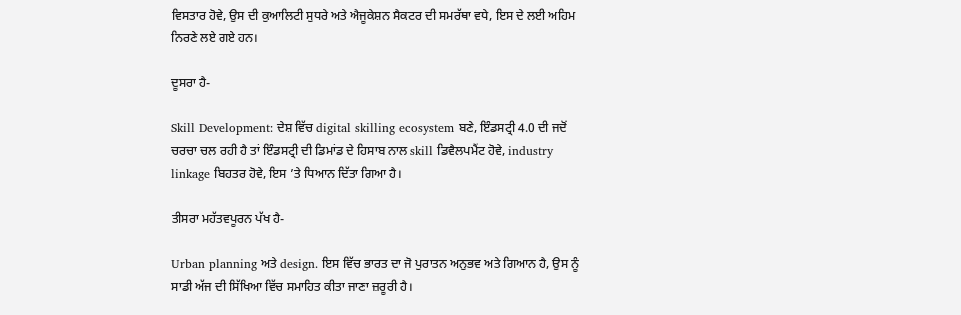ਵਿਸਤਾਰ ਹੋਵੇ, ਉਸ ਦੀ ਕੁਆਲਿਟੀ ਸੁਧਰੇ ਅਤੇ ਐਜੂਕੇਸ਼ਨ ਸੈਕਟਰ ਦੀ ਸਮਰੱਥਾ ਵਧੇ, ਇਸ ਦੇ ਲਈ ਅਹਿਮ ਨਿਰਣੇ ਲਏ ਗਏ ਹਨ।

ਦੂਸਰਾ ਹੈ-

Skill Development: ਦੇਸ਼ ਵਿੱਚ digital skilling ecosystem ਬਣੇ, ਇੰਡਸਟ੍ਰੀ 4.0 ਦੀ ਜਦੋਂ ਚਰਚਾ ਚਲ ਰਹੀ ਹੈ ਤਾਂ ਇੰਡਸਟ੍ਰੀ ਦੀ ਡਿਮਾਂਡ ਦੇ ਹਿਸਾਬ ਨਾਲ skill ਡਿਵੈਲਪਮੈਂਟ ਹੋਵੇ, industry linkage ਬਿਹਤਰ ਹੋਵੇ, ਇਸ ’ਤੇ ਧਿਆਨ ਦਿੱਤਾ ਗਿਆ ਹੈ।

ਤੀਸਰਾ ਮਹੱਤਵਪੂਰਨ ਪੱਖ ਹੈ-

Urban planning ਅਤੇ design. ਇਸ ਵਿੱਚ ਭਾਰਤ ਦਾ ਜੋ ਪੁਰਾਤਨ ਅਨੁਭਵ ਅਤੇ ਗਿਆਨ ਹੈ, ਉਸ ਨੂੰ ਸਾਡੀ ਅੱਜ ਦੀ ਸਿੱਖਿਆ ਵਿੱਚ ਸਮਾਹਿਤ ਕੀਤਾ ਜਾਣਾ ਜ਼ਰੂਰੀ ਹੈ।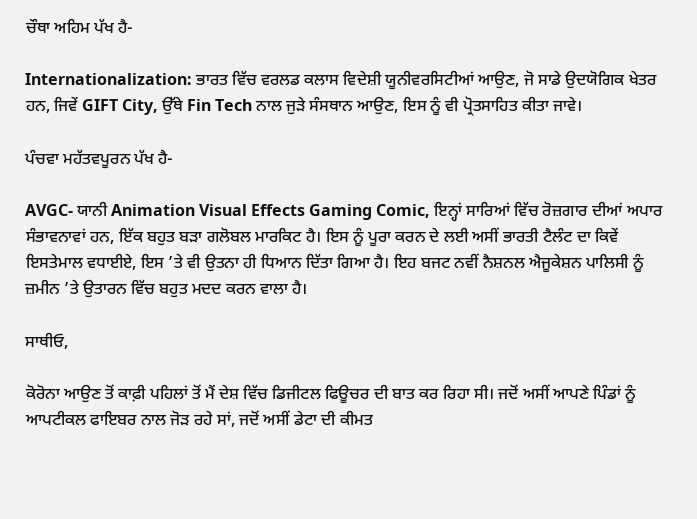ਚੌਥਾ ਅਹਿਮ ਪੱਖ ਹੈ-

Internationalization: ਭਾਰਤ ਵਿੱਚ ਵਰਲਡ ਕਲਾਸ ਵਿਦੇਸ਼ੀ ਯੂਨੀਵਰਸਿਟੀਆਂ ਆਉਣ, ਜੋ ਸਾਡੇ ਉਦਯੋਗਿਕ ਖੇਤਰ ਹਨ, ਜਿਵੇਂ GIFT City, ਉੱਥੇ Fin Tech ਨਾਲ ਜੁੜੇ ਸੰਸਥਾਨ ਆਉਣ, ਇਸ ਨੂੰ ਵੀ ਪ੍ਰੋਤਸਾਹਿਤ ਕੀਤਾ ਜਾਵੇ।

ਪੰਚਵਾ ਮਹੱਤਵਪੂਰਨ ਪੱਖ ਹੈ-

AVGC- ਯਾਨੀ Animation Visual Effects Gaming Comic, ਇਨ੍ਹਾਂ ਸਾਰਿਆਂ ਵਿੱਚ ਰੋਜ਼ਗਾਰ ਦੀਆਂ ਅਪਾਰ ਸੰਭਾਵਨਾਵਾਂ ਹਨ, ਇੱਕ ਬਹੁਤ ਬੜਾ ਗਲੋਬਲ ਮਾਰਕਿਟ ਹੈ। ਇਸ ਨੂੰ ਪੂਰਾ ਕਰਨ ਦੇ ਲਈ ਅਸੀਂ ਭਾਰਤੀ ਟੈਲੰਟ ਦਾ ਕਿਵੇਂ ਇਸਤੇਮਾਲ ਵਧਾਈਏ, ਇਸ ’ਤੇ ਵੀ ਉਤਨਾ ਹੀ ਧਿਆਨ ਦਿੱਤਾ ਗਿਆ ਹੈ। ਇਹ ਬਜਟ ਨਵੀਂ ਨੈਸ਼ਨਲ ਐਜੂਕੇਸ਼ਨ ਪਾਲਿਸੀ ਨੂੰ ਜ਼ਮੀਨ ’ਤੇ ਉਤਾਰਨ ਵਿੱਚ ਬਹੁਤ ਮਦਦ ਕਰਨ ਵਾਲਾ ਹੈ।

ਸਾਥੀਓ,

ਕੋਰੋਨਾ ਆਉਣ ਤੋਂ ਕਾਫ਼ੀ ਪਹਿਲਾਂ ਤੋਂ ਮੈਂ ਦੇਸ਼ ਵਿੱਚ ਡਿਜੀਟਲ ਫਿਊਚਰ ਦੀ ਬਾਤ ਕਰ ਰਿਹਾ ਸੀ। ਜਦੋਂ ਅਸੀਂ ਆਪਣੇ ਪਿੰਡਾਂ ਨੂੰ ਆਪਟੀਕਲ ਫਾਇਬਰ ਨਾਲ ਜੋੜ ਰਹੇ ਸਾਂ, ਜਦੋਂ ਅਸੀਂ ਡੇਟਾ ਦੀ ਕੀਮਤ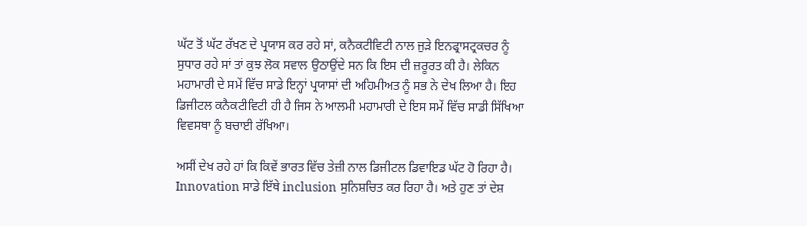ਘੱਟ ਤੋਂ ਘੱਟ ਰੱਖਣ ਦੇ ਪ੍ਰਯਾਸ ਕਰ ਰਹੇ ਸਾਂ, ਕਨੈਕਟੀਵਿਟੀ ਨਾਲ ਜੁੜੇ ਇਨਫ੍ਰਾਸਟ੍ਰਕਚਰ ਨੂੰ ਸੁਧਾਰ ਰਹੇ ਸਾਂ ਤਾਂ ਕੁਝ ਲੋਕ ਸਵਾਲ ਉਠਾਉਂਦੇ ਸਨ ਕਿ ਇਸ ਦੀ ਜ਼ਰੂਰਤ ਕੀ ਹੈ। ਲੇਕਿਨ ਮਹਾਮਾਰੀ ਦੇ ਸਮੇਂ ਵਿੱਚ ਸਾਡੇ ਇਨ੍ਹਾਂ ਪ੍ਰਯਾਸਾਂ ਦੀ ਅਹਿਮੀਅਤ ਨੂੰ ਸਭ ਨੇ ਦੇਖ ਲਿਆ ਹੈ। ਇਹ ਡਿਜੀਟਲ ਕਨੈਕਟੀਵਿਟੀ ਹੀ ਹੈ ਜਿਸ ਨੇ ਆਲਮੀ ਮਹਾਮਾਰੀ ਦੇ ਇਸ ਸਮੇਂ ਵਿੱਚ ਸਾਡੀ ਸਿੱਖਿਆ ਵਿਵਸਥਾ ਨੂੰ ਬਚਾਈ ਰੱਖਿਆ।

ਅਸੀਂ ਦੇਖ ਰਹੇ ਹਾਂ ਕਿ ਕਿਵੇਂ ਭਾਰਤ ਵਿੱਚ ਤੇਜ਼ੀ ਨਾਲ ਡਿਜੀਟਲ ਡਿਵਾਇਡ ਘੱਟ ਹੋ ਰਿਹਾ ਹੈ। Innovation ਸਾਡੇ ਇੱਥੇ inclusion ਸੁਨਿਸ਼ਚਿਤ ਕਰ ਰਿਹਾ ਹੈ। ਅਤੇ ਹੁਣ ਤਾਂ ਦੇਸ਼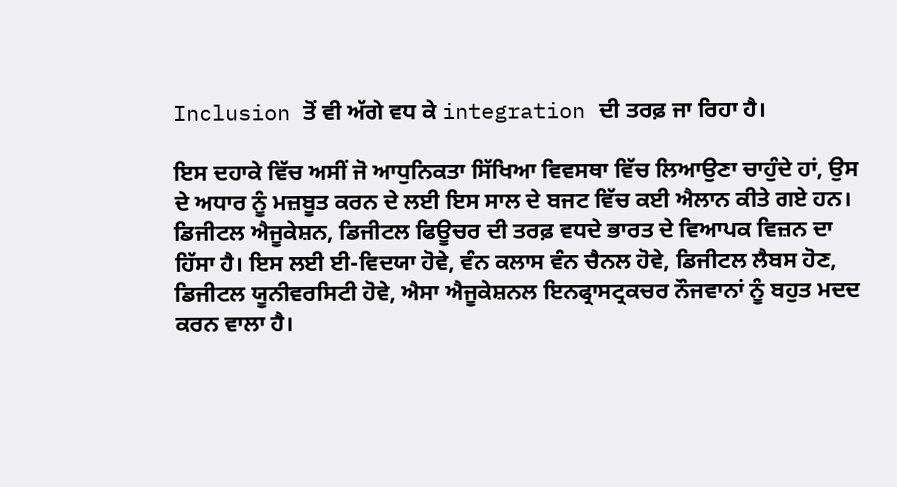Inclusion ਤੋਂ ਵੀ ਅੱਗੇ ਵਧ ਕੇ integration ਦੀ ਤਰਫ਼ ਜਾ ਰਿਹਾ ਹੈ।

ਇਸ ਦਹਾਕੇ ਵਿੱਚ ਅਸੀਂ ਜੋ ਆਧੁਨਿਕਤਾ ਸਿੱਖਿਆ ਵਿਵਸਥਾ ਵਿੱਚ ਲਿਆਉਣਾ ਚਾਹੁੰਦੇ ਹਾਂ, ਉਸ ਦੇ ਅਧਾਰ ਨੂੰ ਮਜ਼ਬੂਤ ਕਰਨ ਦੇ ਲਈ ਇਸ ਸਾਲ ਦੇ ਬਜਟ ਵਿੱਚ ਕਈ ਐਲਾਨ ਕੀਤੇ ਗਏ ਹਨ। ਡਿਜੀਟਲ ਐਜੂਕੇਸ਼ਨ, ਡਿਜੀਟਲ ਫਿਊਚਰ ਦੀ ਤਰਫ਼ ਵਧਦੇ ਭਾਰਤ ਦੇ ਵਿਆਪਕ ਵਿਜ਼ਨ ਦਾ ਹਿੱਸਾ ਹੈ। ਇਸ ਲਈ ਈ-ਵਿਦਯਾ ਹੋਵੇ, ਵੰਨ ਕਲਾਸ ਵੰਨ ਚੈਨਲ ਹੋਵੇ, ਡਿਜੀਟਲ ਲੈਬਸ ਹੋਣ, ਡਿਜੀਟਲ ਯੂਨੀਵਰਸਿਟੀ ਹੋਵੇ, ਐਸਾ ਐਜੂਕੇਸ਼ਨਲ ਇਨਫ੍ਰਾਸਟ੍ਰਕਚਰ ਨੌਜਵਾਨਾਂ ਨੂੰ ਬਹੁਤ ਮਦਦ ਕਰਨ ਵਾਲਾ ਹੈ।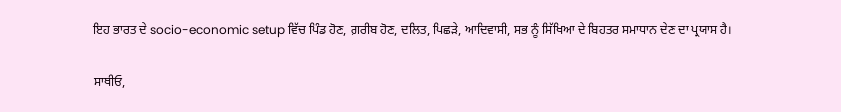ਇਹ ਭਾਰਤ ਦੇ socio-economic setup ਵਿੱਚ ਪਿੰਡ ਹੋਣ, ਗ਼ਰੀਬ ਹੋਣ, ਦਲਿਤ, ਪਿਛੜੇ, ਆਦਿਵਾਸੀ, ਸਭ ਨੂੰ ਸਿੱਖਿਆ ਦੇ ਬਿਹਤਰ ਸਮਾਧਾਨ ਦੇਣ ਦਾ ਪ੍ਰਯਾਸ ਹੈ।

ਸਾਥੀਓ,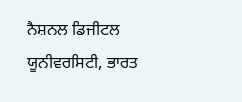ਨੈਸ਼ਨਲ ਡਿਜੀਟਲ ਯੂਨੀਵਰਸਿਟੀ, ਭਾਰਤ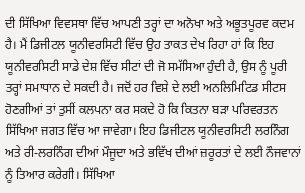ਦੀ ਸਿੱਖਿਆ ਵਿਵਸਥਾ ਵਿੱਚ ਆਪਣੀ ਤਰ੍ਹਾਂ ਦਾ ਅਨੋਖਾ ਅਤੇ ਅਭੂਤਪੂਰਵ ਕਦਮ ਹੈ। ਮੈਂ ਡਿਜੀਟਲ ਯੂਨੀਵਰਸਿਟੀ ਵਿੱਚ ਉਹ ਤਾਕਤ ਦੇਖ ਰਿਹਾ ਹਾਂ ਕਿ ਇਹ ਯੂਨੀਵਰਸਿਟੀ ਸਾਡੇ ਦੇਸ਼ ਵਿੱਚ ਸੀਟਾਂ ਦੀ ਜੋ ਸਮੱਸਿਆ ਹੁੰਦੀ ਹੈ, ਉਸ ਨੂੰ ਪੂਰੀ ਤਰ੍ਹਾਂ ਸਮਾਧਾਨ ਦੇ ਸਕਦੀ ਹੈ। ਜਦੋਂ ਹਰ ਵਿਸ਼ੇ ਦੇ ਲਈ ਅਨਲਿਮਿਟਿਡ ਸੀਟਸ ਹੋਣਗੀਆਂ ਤਾਂ ਤੁਸੀਂ ਕਲਪਨਾ ਕਰ ਸਕਦੇ ਹੋ ਕਿ ਕਿਤਨਾ ਬੜਾ ਪਰਿਵਰਤਨ ਸਿੱਖਿਆ ਜਗਤ ਵਿੱਚ ਆ ਜਾਵੇਗਾ। ਇਹ ਡਿਜੀਟਲ ਯੂਨੀਵਰਸਿਟੀ ਲਰਨਿੰਗ ਅਤੇ ਰੀ-ਲਰਨਿੰਗ ਦੀਆਂ ਮੌਜੂਦਾ ਅਤੇ ਭਵਿੱਖ ਦੀਆਂ ਜ਼ਰੂਰਤਾਂ ਦੇ ਲਈ ਨੌਜਵਾਨਾਂ ਨੂੰ ਤਿਆਰ ਕਰੇਗੀ। ਸਿੱਖਿਆ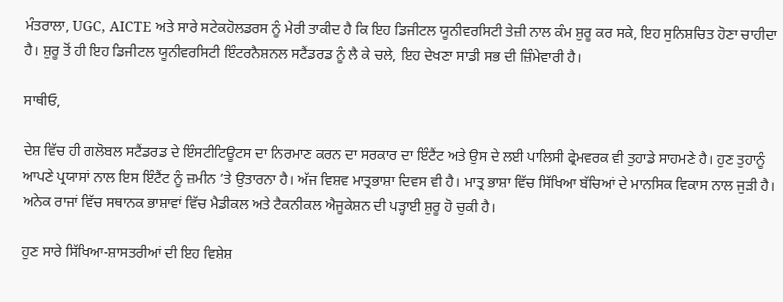ਮੰਤਰਾਲਾ, UGC, AICTE ਅਤੇ ਸਾਰੇ ਸਟੇਕਹੋਲਡਰਸ ਨੂੰ ਮੇਰੀ ਤਾਕੀਦ ਹੈ ਕਿ ਇਹ ਡਿਜੀਟਲ ਯੂਨੀਵਰਸਿਟੀ ਤੇਜ਼ੀ ਨਾਲ ਕੰਮ ਸ਼ੁਰੂ ਕਰ ਸਕੇ, ਇਹ ਸੁਨਿਸ਼ਚਿਤ ਹੋਣਾ ਚਾਹੀਦਾ ਹੈ। ਸ਼ੁਰੂ ਤੋਂ ਹੀ ਇਹ ਡਿਜੀਟਲ ਯੂਨੀਵਰਸਿਟੀ ਇੰਟਰਨੈਸ਼ਨਲ ਸਟੈਂਡਰਡ ਨੂੰ ਲੈ ਕੇ ਚਲੇ, ਇਹ ਦੇਖਣਾ ਸਾਡੀ ਸਭ ਦੀ ਜ਼ਿੰਮੇਵਾਰੀ ਹੈ।

ਸਾਥੀਓ,

ਦੇਸ਼ ਵਿੱਚ ਹੀ ਗਲੋਬਲ ਸਟੈਂਡਰਡ ਦੇ ਇੰਸਟੀਟਿਊਟਸ ਦਾ ਨਿਰਮਾਣ ਕਰਨ ਦਾ ਸਰਕਾਰ ਦਾ ਇੰਟੈਂਟ ਅਤੇ ਉਸ ਦੇ ਲਈ ਪਾਲਿਸੀ ਫ੍ਰੇਮਵਰਕ ਵੀ ਤੁਹਾਡੇ ਸਾਹਮਣੇ ਹੈ। ਹੁਣ ਤੁਹਾਨੂੰ ਆਪਣੇ ਪ੍ਰਯਾਸਾਂ ਨਾਲ ਇਸ ਇੰਟੈਂਟ ਨੂੰ ਜ਼ਮੀਨ ’ਤੇ ਉਤਾਰਨਾ ਹੈ। ਅੱਜ ਵਿਸ਼ਵ ਮਾਤ੍ਰਭਾਸ਼ਾ ਦਿਵਸ ਵੀ ਹੈ। ਮਾਤ੍ਰ ਭਾਸ਼ਾ ਵਿੱਚ ਸਿੱਖਿਆ ਬੱਚਿਆਂ ਦੇ ਮਾਨਸਿਕ ਵਿਕਾਸ ਨਾਲ ਜੁੜੀ ਹੈ। ਅਨੇਕ ਰਾਜਾਂ ਵਿੱਚ ਸਥਾਨਕ ਭਾਸ਼ਾਵਾਂ ਵਿੱਚ ਮੈਡੀਕਲ ਅਤੇ ਟੈਕ‍ਨੀਕਲ ਐਜੂਕੇਸ਼ਨ ਦੀ ਪੜ੍ਹਾਈ ਸ਼ੁਰੂ ਹੋ ਚੁਕੀ ਹੈ।

ਹੁਣ ਸਾਰੇ ਸਿੱਖਿਆ-ਸ਼ਾਸਤਰੀਆਂ ਦੀ ਇਹ ਵਿਸ਼ੇਸ਼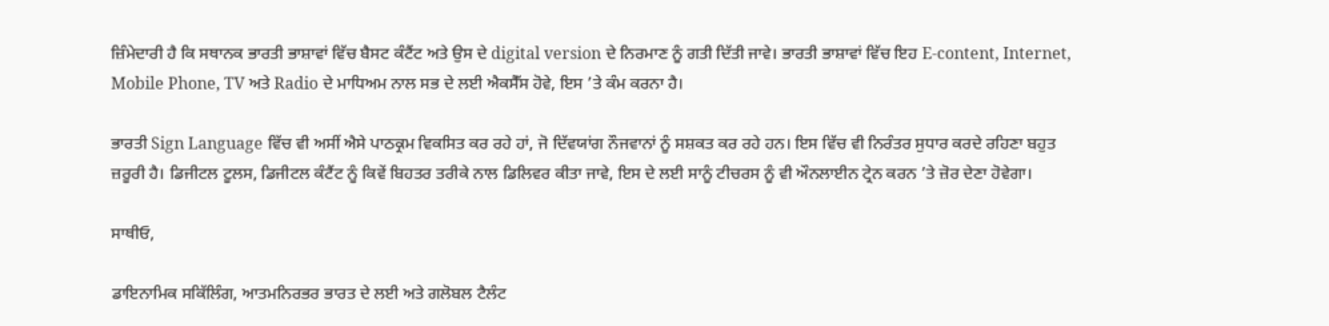ਜ਼ਿੰਮੇਦਾਰੀ ਹੈ ਕਿ ਸਥਾਨਕ ਭਾਰਤੀ ਭਾਸ਼ਾਵਾਂ ਵਿੱਚ ਬੈਸਟ ਕੰਟੈਂਟ ਅਤੇ ਉਸ ਦੇ digital version ਦੇ ਨਿਰਮਾਣ ਨੂੰ ਗਤੀ ਦਿੱਤੀ ਜਾਵੇ। ਭਾਰਤੀ ਭਾਸ਼ਾਵਾਂ ਵਿੱਚ ਇਹ E-content, Internet, Mobile Phone, TV ਅਤੇ Radio ਦੇ ਮਾਧਿਅਮ ਨਾਲ ਸਭ ਦੇ ਲਈ ਐਕਸੈੱਸ ਹੋਵੇ, ਇਸ ’ਤੇ ਕੰਮ ਕਰਨਾ ਹੈ।

ਭਾਰਤੀ Sign Language ਵਿੱਚ ਵੀ ਅਸੀਂ ਐਸੇ ਪਾਠਕ੍ਰਮ ਵਿਕਸਿਤ ਕਰ ਰਹੇ ਹਾਂ, ਜੋ ਦਿੱਵਯਾਂਗ ਨੌਜਵਾਨਾਂ ਨੂੰ ਸਸ਼ਕਤ ਕਰ ਰਹੇ ਹਨ। ਇਸ ਵਿੱਚ ਵੀ ਨਿਰੰਤਰ ਸੁਧਾਰ ਕਰਦੇ ਰਹਿਣਾ ਬਹੁਤ ਜ਼ਰੂਰੀ ਹੈ। ਡਿਜੀਟਲ ਟੂਲਸ, ਡਿਜੀਟਲ ਕੰਟੈਂਟ ਨੂੰ ਕਿਵੇਂ ਬਿਹਤਰ ਤਰੀਕੇ ਨਾਲ ਡਿਲਿਵਰ ਕੀਤਾ ਜਾਵੇ, ਇਸ ਦੇ ਲਈ ਸਾਨੂੰ ਟੀਚਰਸ ਨੂੰ ਵੀ ਔਨਲਾਈਨ ਟ੍ਰੇਨ ਕਰਨ ’ਤੇ ਜ਼ੋਰ ਦੇਣਾ ਹੋਵੇਗਾ।

ਸਾਥੀਓ,

ਡਾਇਨਾਮਿਕ ਸਕਿੱਲਿੰਗ, ਆਤਮਨਿਰਭਰ ਭਾਰਤ ਦੇ ਲਈ ਅਤੇ ਗਲੋਬਲ ਟੈਲੰਟ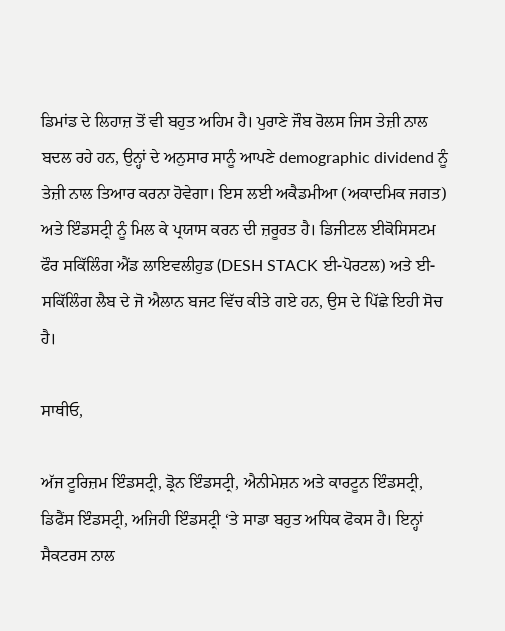ਡਿਮਾਂਡ ਦੇ ਲਿਹਾਜ਼ ਤੋਂ ਵੀ ਬਹੁਤ ਅਹਿਮ ਹੈ। ਪੁਰਾਣੇ ਜੌਬ ਰੋਲਸ ਜਿਸ ਤੇਜ਼ੀ ਨਾਲ ਬਦਲ ਰਹੇ ਹਨ, ਉਨ੍ਹਾਂ ਦੇ ਅਨੁਸਾਰ ਸਾਨੂੰ ਆਪਣੇ demographic dividend ਨੂੰ ਤੇਜ਼ੀ ਨਾਲ ਤਿਆਰ ਕਰਨਾ ਹੋਵੇਗਾ। ਇਸ ਲਈ ਅਕੈਡਮੀਆ (ਅਕਾਦਮਿਕ ਜਗਤ) ਅਤੇ ਇੰਡਸਟ੍ਰੀ ਨੂੰ ਮਿਲ ਕੇ ਪ੍ਰਯਾਸ ਕਰਨ ਦੀ ਜ਼ਰੂਰਤ ਹੈ। ਡਿਜੀਟਲ ਈਕੋਸਿਸਟਮ ਫੌਰ ਸਕਿੱਲਿੰਗ ਐਂਡ ਲਾਇਵਲੀਹੁਡ (DESH STACK ਈ-ਪੋਰਟਲ) ਅਤੇ ਈ-ਸਕਿੱਲਿੰਗ ਲੈਬ ਦੇ ਜੋ ਐਲਾਨ ਬਜਟ ਵਿੱਚ ਕੀਤੇ ਗਏ ਹਨ, ਉਸ ਦੇ ਪਿੱਛੇ ਇਹੀ ਸੋਚ ਹੈ।

ਸਾਥੀਓ,

ਅੱਜ ਟੂਰਿਜ਼ਮ ਇੰਡਸਟ੍ਰੀ, ਡ੍ਰੋਨ ਇੰਡਸਟ੍ਰੀ, ਐਨੀਮੇਸ਼ਨ ਅਤੇ ਕਾਰਟੂਨ ਇੰਡਸਟ੍ਰੀ, ਡਿਫੈਂਸ ਇੰਡਸਟ੍ਰੀ, ਅਜਿਹੀ ਇੰਡਸਟ੍ਰੀ ‘ਤੇ ਸਾਡਾ ਬਹੁਤ ਅਧਿਕ ਫੋਕਸ ਹੈ। ਇਨ੍ਹਾਂ ਸੈਕਟਰਸ ਨਾਲ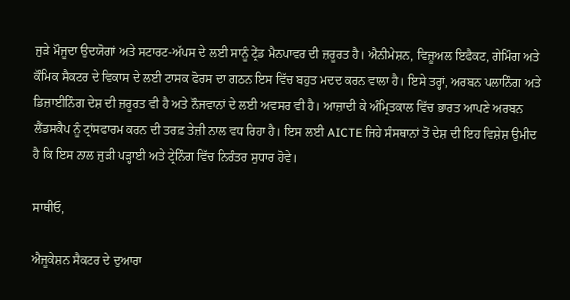ਜੁੜੇ ਮੌਜੂਦਾ ਉਦਯੋਗਾਂ ਅਤੇ ਸਟਾਰਟ-ਅੱਪਸ ਦੇ ਲਈ ਸਾਨੂੰ ਟ੍ਰੇਂਡ ਮੈਨਪਾਵਰ ਦੀ ਜ਼ਰੂਰਤ ਹੈ। ਐਨੀਮੇਸ਼ਨ, ਵਿਜ਼ੂਅਲ ਇਫੈਕਟ, ਗੇਮਿੰਗ ਅਤੇ ਕੌਮਿਕ ਸੈਕਟਰ ਦੇ ਵਿਕਾਸ ਦੇ ਲਈ ਟਾਸਕ ਫੋਰਸ ਦਾ ਗਠਨ ਇਸ ਵਿੱਚ ਬਹੁਤ ਮਦਦ ਕਰਨ ਵਾਲਾ ਹੈ। ਇਸੇ ਤਰ੍ਹਾਂ, ਅਰਬਨ ਪਲਾਨਿੰਗ ਅਤੇ ਡਿਜ਼ਾਈਨਿੰਗ ਦੇਸ਼ ਦੀ ਜ਼ਰੂਰਤ ਵੀ ਹੈ ਅਤੇ ਨੌਜਵਾਨਾਂ ਦੇ ਲਈ ਅਵਸਰ ਵੀ ਹੈ। ਆਜ਼ਾਦੀ ਕੇ ਅੰਮ੍ਰਿਤਕਾਲ ਵਿੱਚ ਭਾਰਤ ਆਪਣੇ ਅਰਬਨ ਲੈਂਡਸਕੈਪ ਨੂੰ ਟ੍ਰਾਂਸਫਾਰਮ ਕਰਨ ਦੀ ਤਰਫ਼ ਤੇਜ਼ੀ ਨਾਲ ਵਧ ਰਿਹਾ ਹੈ। ਇਸ ਲਈ AICTE ਜਿਹੇ ਸੰਸਥਾਨਾਂ ਤੋਂ ਦੇਸ਼ ਦੀ ਇਹ ਵਿਸ਼ੇਸ਼ ਉਮੀਦ ਹੈ ਕਿ ਇਸ ਨਾਲ ਜੁੜੀ ਪੜ੍ਹਾਈ ਅਤੇ ਟ੍ਰੇਨਿੰਗ ਵਿੱਚ ਨਿਰੰਤਰ ਸੁਧਾਰ ਹੋਵੇ।

ਸਾਥੀਓ,

ਐਜੂਕੇਸ਼ਨ ਸੈਕਟਰ ਦੇ ਦੁਆਰਾ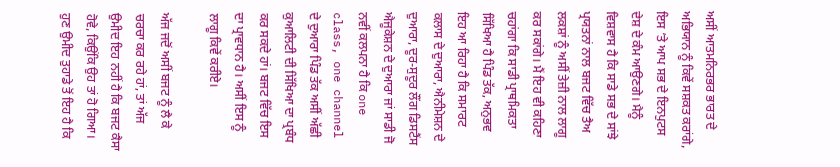ਅਸੀਂ ਆਤਮਨਿਰਭਰ ਭਾਰਤ ਦੇ ਅਭਿਯਾਨ ਨੂੰ ਕਿਵੇਂ ਸਸ਼ਕਤ ਕਰਾਂਗੇ, ਇਸ ’ਤੇ ਆਪ ਸਭ ਦੇ ਇਨਪੁਟਸ ਦੇਸ਼ ਦੇ ਕੰਮ ਆਉਣਗੇ। ਮੈਨੂੰ ਵਿਸ਼ਵਾਸ ਹੈ ਕਿ ਸਾਡੇ ਸਭ ਦੇ ਸਾਂਝੇ ਪ੍ਰਯਤਨਾਂ ਨਾਲ ਬਜਟ ਵਿੱਚ ਤੈਅ ਲਕਸ਼ਾਂ ਨੂੰ ਅਸੀਂ ਤੇਜ਼ੀ ਨਾਲ ਲਾਗੂ ਕਰ ਸਕਾਂਗੇ। ਮੈਂ ਇਹ ਵੀ ਕਹਿਣਾ ਚਹਾਂਗਾ ਕਿ ਸਾਡੀ ਪ੍ਰਾਥਮਿਕਤਾ ਸਿੱਖਿਆ ਹੈ ਪਿੰਡ ਤੱਕ, ਅਨੁਭਵ ਇਹ ਆ ਰਿਹਾ ਹੈ ਕਿ ਸਮਾਰਟ ਕਲਾਸ ਦੇ ਦੁਆਰਾ, ਐਨੀਮੇਸ਼ਨ ਦੇ ਦੁਆਰਾ, ਦੂਰ-ਸੁਦੂਰ ਲੌਂਗ ਡਿਸਟੈਂਸ ਐਜੂਕੇਸ਼ਨ ਦੇ ਦੁਆਰਾ ਜਾਂ ਸਾਡੀ ਜੋ ਨਵੀਂ ਕਲਪਨਾ ਹੈ ਕਿ one class, one channel ਦੇ ਦੁਆਰਾ ਪਿੰਡ ਤੱਕ ਅਸੀਂ ਅੱਛੀ ਕੁਆਲਿਟੀ ਦੀ ਸਿੱਖਿਆ ਦਾ ਪ੍ਰਬੰਧ ਕਰ ਸਕਦੇ ਹਾਂ। ਬਜਟ ਵਿੱਚ ਇਸ ਦਾ ਪ੍ਰਾਵਧਾਨ ਹੈ। ਅਸੀਂ ਇਸ ਨੂੰ ਲਾਗੂ ਕਿਵੇਂ ਕਰੀਏ।

ਅੱਜ ਜਦੋਂ ਅਸੀਂ ਬਜਟ ਨੂੰ ਲੈ ਕੇ ਚਰਚਾ ਕਰ ਰਹੇ ਹਾਂ, ਤਾਂ ਅੱਜ ਉਮੀਦ ਇਹ ਨਹੀਂ ਹੈ ਕਿ ਬਜਟ ਕੈਸਾ ਹੋਵੇ, ਕਿਉਂਕਿ ਉਹ ਤਾਂ ਹੋ ਗਿਆ। ਹੁਣ ਉਮੀਦ ਤੁਹਾਡੇ ਤੋਂ ਇਹ ਹੈ ਕਿ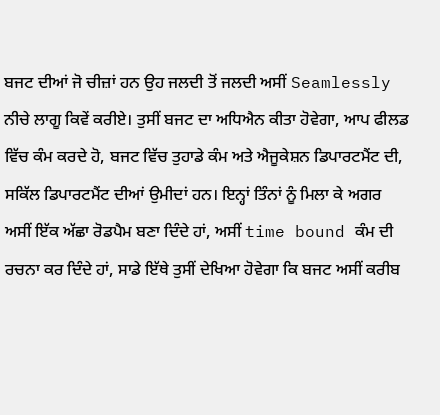ਬਜਟ ਦੀਆਂ ਜੋ ਚੀਜ਼ਾਂ ਹਨ ਉਹ ਜਲਦੀ ਤੋਂ ਜਲਦੀ ਅਸੀਂ Seamlessly ਨੀਚੇ ਲਾਗੂ ਕਿਵੇਂ ਕਰੀਏ। ਤੁਸੀਂ ਬਜਟ ਦਾ ਅਧਿਐਨ ਕੀਤਾ ਹੋਵੇਗਾ, ਆਪ ਫੀਲਡ ਵਿੱਚ ਕੰਮ ਕਰਦੇ ਹੋ, ਬਜਟ ਵਿੱਚ ਤੁਹਾਡੇ ਕੰਮ ਅਤੇ ਐਜੂਕੇਸ਼ਨ ਡਿਪਾਰਟਮੈਂਟ ਦੀ, ਸਕਿੱਲ ਡਿਪਾਰਟਮੈਂਟ ਦੀਆਂ ਉਮੀਦਾਂ ਹਨ। ਇਨ੍ਹਾਂ ਤਿੰਨਾਂ ਨੂੰ ਮਿਲਾ ਕੇ ਅਗਰ ਅਸੀਂ ਇੱਕ ਅੱਛਾ ਰੋਡਪੈਮ ਬਣਾ ਦਿੰਦੇ ਹਾਂ, ਅਸੀਂ time bound ਕੰਮ ਦੀ ਰਚਨਾ ਕਰ ਦਿੰਦੇ ਹਾਂ, ਸਾਡੇ ਇੱਥੇ ਤੁਸੀਂ ਦੇਖਿਆ ਹੋਵੇਗਾ ਕਿ ਬਜਟ ਅਸੀਂ ਕਰੀਬ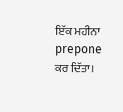ਇੱਕ ਮਹੀਨਾ prepone ਕਰ ਦਿੱਤਾ।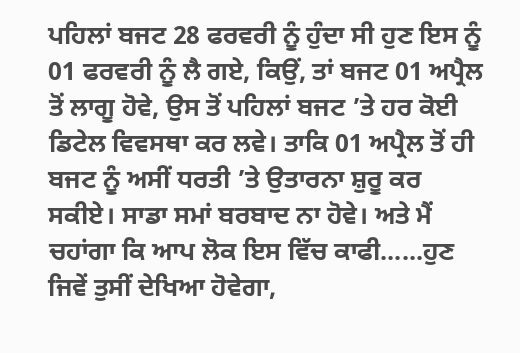ਪਹਿਲਾਂ ਬਜਟ 28 ਫਰਵਰੀ ਨੂੰ ਹੁੰਦਾ ਸੀ ਹੁਣ ਇਸ ਨੂੰ 01 ਫਰਵਰੀ ਨੂੰ ਲੈ ਗਏ, ਕਿਉਂ, ਤਾਂ ਬਜਟ 01 ਅਪ੍ਰੈਲ ਤੋਂ ਲਾਗੂ ਹੋਵੇ, ਉਸ ਤੋਂ ਪਹਿਲਾਂ ਬਜਟ ’ਤੇ ਹਰ ਕੋਈ ਡਿਟੇਲ ਵਿਵਸਥਾ ਕਰ ਲਵੇ। ਤਾਕਿ 01 ਅਪ੍ਰੈਲ ਤੋਂ ਹੀ ਬਜਟ ਨੂੰ ਅਸੀਂ ਧਰਤੀ ’ਤੇ ਉਤਾਰਨਾ ਸ਼ੁਰੂ ਕਰ ਸਕੀਏ। ਸਾਡਾ ਸਮਾਂ ਬਰਬਾਦ ਨਾ ਹੋਵੇ। ਅਤੇ ਮੈਂ ਚਹਾਂਗਾ ਕਿ ਆਪ ਲੋਕ ਇਸ ਵਿੱਚ ਕਾਫੀ......ਹੁਣ ਜਿਵੇਂ ਤੁਸੀਂ ਦੇਖਿਆ ਹੋਵੇਗਾ,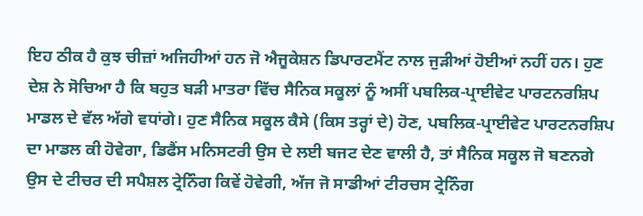ਇਹ ਠੀਕ ਹੈ ਕੁਝ ਚੀਜ਼ਾਂ ਅਜਿਹੀਆਂ ਹਨ ਜੋ ਐਜੂਕੇਸ਼ਨ ਡਿਪਾਰਟਮੈਂਟ ਨਾਲ ਜੁੜੀਆਂ ਹੋਈਆਂ ਨਹੀਂ ਹਨ। ਹੁਣ ਦੇਸ਼ ਨੇ ਸੋਚਿਆ ਹੈ ਕਿ ਬਹੁਤ ਬੜੀ ਮਾਤਰਾ ਵਿੱਚ ਸੈਨਿਕ ਸਕੂਲਾਂ ਨੂੰ ਅਸੀਂ ਪਬਲਿਕ-ਪ੍ਰਾਈਵੇਟ ਪਾਰਟਨਰਸ਼ਿਪ ਮਾਡਲ ਦੇ ਵੱਲ ਅੱਗੇ ਵਧਾਂਗੇ। ਹੁਣ ਸੈਨਿਕ ਸਕੂਲ ਕੈਸੇ (ਕਿਸ ਤਰ੍ਹਾਂ ਦੇ) ਹੋਣ, ਪਬਲਿਕ-ਪ੍ਰਾਈਵੇਟ ਪਾਰਟਨਰਸ਼ਿਪ ਦਾ ਮਾਡਲ ਕੀ ਹੋਵੇਗਾ, ਡਿਫੈਂਸ ਮਨਿਸਟਰੀ ਉਸ ਦੇ ਲਈ ਬਜਟ ਦੇਣ ਵਾਲੀ ਹੈ, ਤਾਂ ਸੈਨਿਕ ਸਕੂਲ ਜੋ ਬਣਨਗੇ ਉਸ ਦੇ ਟੀਚਰ ਦੀ ਸਪੈਸ਼ਲ ਟ੍ਰੇਨਿੰਗ ਕਿਵੇਂ ਹੋਵੇਗੀ, ਅੱਜ ਜੋ ਸਾਡੀਆਂ ਟੀਰਚਸ ਟ੍ਰੇਨਿੰਗ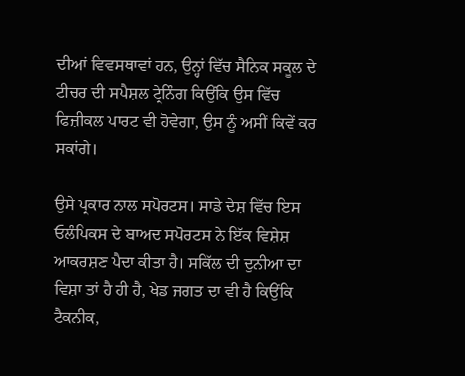ਦੀਆਂ ਵਿਵਸਥਾਵਾਂ ਹਨ, ਉਨ੍ਹਾਂ ਵਿੱਚ ਸੈਨਿਕ ਸਕੂਲ ਦੇ ਟੀਚਰ ਦੀ ਸਪੈਸ਼ਲ ਟ੍ਰੇਨਿੰਗ ਕਿਉਂਕਿ ਉਸ ਵਿੱਚ ਫਿਜ਼ੀਕਲ ਪਾਰਟ ਵੀ ਹੋਵੇਗਾ, ਉਸ ਨੂੰ ਅਸੀਂ ਕਿਵੇਂ ਕਰ ਸਕਾਂਗੇ।

ਉਸੇ ਪ੍ਰਕਾਰ ਨਾਲ ਸਪੋਰਟਸ। ਸਾਡੇ ਦੇਸ਼ ਵਿੱਚ ਇਸ ਓਲੰਪਿਕਸ ਦੇ ਬਾਅਦ ਸਪੋਰਟਸ ਨੇ ਇੱਕ ਵਿਸ਼ੇਸ਼ ਆਕਰਸ਼ਣ ਪੈਦਾ ਕੀਤਾ ਹੈ। ਸਕਿੱਲ ਦੀ ਦੁਨੀਆ ਦਾ ਵਿਸ਼ਾ ਤਾਂ ਹੈ ਹੀ ਹੈ, ਖੇਡ ਜਗਤ ਦਾ ਵੀ ਹੈ ਕਿਉਂਕਿ ਟੈਕਨੀਕ,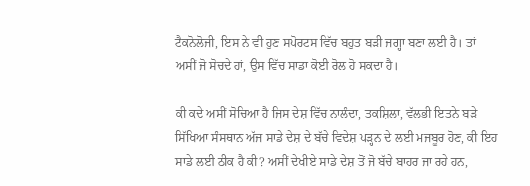ਟੈਕਨੋਲੋਜੀ, ਇਸ ਨੇ ਵੀ ਹੁਣ ਸਪੋਰਟਸ ਵਿੱਚ ਬਹੁਤ ਬੜੀ ਜਗ੍ਹਾ ਬਣਾ ਲਈ ਹੈ। ਤਾਂ ਅਸੀਂ ਜੋ ਸੋਚਦੇ ਹਾਂ, ਉਸ ਵਿੱਚ ਸਾਡਾ ਕੋਈ ਰੋਲ ਹੋ ਸਕਦਾ ਹੈ।

ਕੀ ਕਦੇ ਅਸੀਂ ਸੋਚਿਆ ਹੈ ਜਿਸ ਦੇਸ਼ ਵਿੱਚ ਨਾਲੰਦਾ, ਤਕਸ਼ਿਲਾ, ਵੱਲਭੀ ਇਤਨੇ ਬੜੇ ਸਿੱਖਿਆ ਸੰਸਥਾਨ ਅੱਜ ਸਾਡੇ ਦੇਸ਼ ਦੇ ਬੱਚੇ ਵਿਦੇਸ਼ ਪੜ੍ਹਨ ਦੇ ਲਈ ਮਜਬੂਰ ਹੋਣ, ਕੀ ਇਹ ਸਾਡੇ ਲਈ ਠੀਕ ਹੈ ਕੀ? ਅਸੀਂ ਦੇਖੀਏ ਸਾਡੇ ਦੇਸ਼ ਤੋਂ ਜੋ ਬੱਚੇ ਬਾਹਰ ਜਾ ਰਹੇ ਹਨ,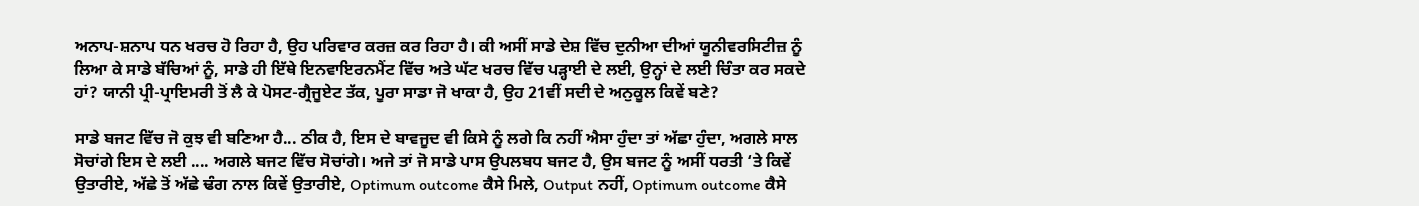ਅਨਾਪ-ਸ਼ਨਾਪ ਧਨ ਖਰਚ ਹੋ ਰਿਹਾ ਹੈ, ਉਹ ਪਰਿਵਾਰ ਕਰਜ਼ ਕਰ ਰਿਹਾ ਹੈ। ਕੀ ਅਸੀਂ ਸਾਡੇ ਦੇਸ਼ ਵਿੱਚ ਦੁਨੀਆ ਦੀਆਂ ਯੂਨੀਵਰਸਿਟੀਜ਼ ਨੂੰ ਲਿਆ ਕੇ ਸਾਡੇ ਬੱਚਿਆਂ ਨੂੰ, ਸਾਡੇ ਹੀ ਇੱਥੇ ਇਨਵਾਇਰਨਮੈਂਟ ਵਿੱਚ ਅਤੇ ਘੱਟ ਖਰਚ ਵਿੱਚ ਪੜ੍ਹਾਈ ਦੇ ਲਈ, ਉਨ੍ਹਾਂ ਦੇ ਲਈ ਚਿੰਤਾ ਕਰ ਸਕਦੇ ਹਾਂ? ਯਾਨੀ ਪ੍ਰੀ-ਪ੍ਰਾਇਮਰੀ ਤੋਂ ਲੈ ਕੇ ਪੋਸਟ-ਗ੍ਰੈਜੂਏਟ ਤੱਕ, ਪੂਰਾ ਸਾਡਾ ਜੋ ਖਾਕਾ ਹੈ, ਉਹ 21ਵੀਂ ਸਦੀ ਦੇ ਅਨੁਕੂਲ ਕਿਵੇਂ ਬਣੇ?

ਸਾਡੇ ਬਜਟ ਵਿੱਚ ਜੋ ਕੁਝ ਵੀ ਬਣਿਆ ਹੈ... ਠੀਕ ਹੈ, ਇਸ ਦੇ ਬਾਵਜੂਦ ਵੀ ਕਿਸੇ ਨੂੰ ਲਗੇ ਕਿ ਨਹੀਂ ਐਸਾ ਹੁੰਦਾ ਤਾਂ ਅੱਛਾ ਹੁੰਦਾ, ਅਗਲੇ ਸਾਲ ਸੋਚਾਂਗੇ ਇਸ ਦੇ ਲਈ .... ਅਗਲੇ ਬਜਟ ਵਿੱਚ ਸੋਚਾਂਗੇ। ਅਜੇ ਤਾਂ ਜੋ ਸਾਡੇ ਪਾਸ ਉਪਲਬਧ ਬਜਟ ਹੈ, ਉਸ ਬਜਟ ਨੂੰ ਅਸੀਂ ਧਰਤੀ ‘ਤੇ ਕਿਵੇਂ ਉਤਾਰੀਏ, ਅੱਛੇ ਤੋਂ ਅੱਛੇ ਢੰਗ ਨਾਲ ਕਿਵੇਂ ਉਤਾਰੀਏ, Optimum outcome ਕੈਸੇ ਮਿਲੇ, Output ਨਹੀਂ, Optimum outcome ਕੈਸੇ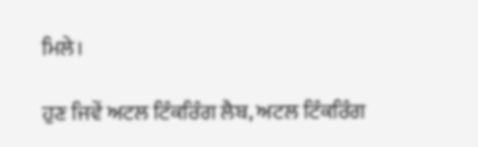ਮਿਲੇ।

ਹੁਣ ਜਿਵੇਂ ਅਟਲ ਟਿੰਕਰਿੰਗ ਲੈਬ, ਅਟਲ ਟਿੰਕਰਿੰਗ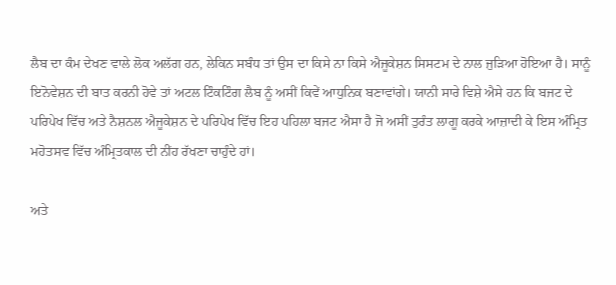ਲੈਬ ਦਾ ਕੰਮ ਦੇਖਣ ਵਾਲੇ ਲੋਕ ਅਲੱਗ ਹਨ, ਲੇਕਿਨ ਸਬੰਧ ਤਾਂ ਉਸ ਦਾ ਕਿਸੇ ਨਾ ਕਿਸੇ ਐਜੂਕੇਸ਼ਨ ਸਿਸਟਮ ਦੇ ਨਾਲ ਜੁੜਿਆ ਹੋਇਆ ਹੈ। ਸਾਨੂੰ ਇਨੋਵੇਸ਼ਨ ਦੀ ਬਾਤ ਕਰਨੀ ਹੋਵੇ ਤਾਂ ਅਟਲ ਟਿੰਕਟਿੰਗ ਲੈਬ ਨੂੰ ਅਸੀਂ ਕਿਵੇਂ ਆਧੁਨਿਕ ਬਣਾਵਾਂਗੇ। ਯਾਨੀ ਸਾਰੇ ਵਿਸ਼ੇ ਐਸੇ ਹਨ ਕਿ ਬਜਟ ਦੇ ਪਰਿਪੇਖ ਵਿੱਚ ਅਤੇ ਨੈਸ਼ਨਲ ਐਜੂਕੇਸ਼ਨ ਦੇ ਪਰਿਪੇਖ ਵਿੱਚ ਇਹ ਪਹਿਲਾ ਬਜਟ ਐਸਾ ਹੈ ਜੋ ਅਸੀਂ ਤੁਰੰਤ ਲਾਗੂ ਕਰਕੇ ਆਜ਼ਾਦੀ ਕੇ ਇਸ ਅੰਮ੍ਰਿਤ ਮਹੋਤਸਵ ਵਿੱਚ ਅੰਮ੍ਰਿਤਕਾਲ ਦੀ ਨੀਂਹ ਰੱਖਣਾ ਚਾਹੁੰਦੇ ਹਾਂ।

ਅਤੇ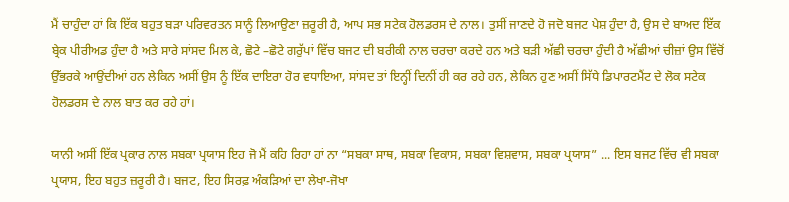ਮੈਂ ਚਾਹੁੰਦਾ ਹਾਂ ਕਿ ਇੱਕ ਬਹੁਤ ਬੜਾ ਪਰਿਵਰਤਨ ਸਾਨੂੰ ਲਿਆਉਣਾ ਜ਼ਰੂਰੀ ਹੈ, ਆਪ ਸਭ ਸਟੇਕ ਹੋਲਡਰਸ ਦੇ ਨਾਲ। ਤੁਸੀਂ ਜਾਣਦੇ ਹੋ ਜਦੋ ਬਜਟ ਪੇਸ਼ ਹੁੰਦਾ ਹੈ, ਉਸ ਦੇ ਬਾਅਦ ਇੱਕ ਬ੍ਰੇਕ ਪੀਰੀਅਡ ਹੁੰਦਾ ਹੈ ਅਤੇ ਸਾਰੇ ਸਾਂਸਦ ਮਿਲ ਕੇ, ਛੋਟੇ –ਛੋਟੇ ਗਰੁੱਪਾਂ ਵਿੱਚ ਬਜਟ ਦੀ ਬਰੀਕੀ ਨਾਲ ਚਰਚਾ ਕਰਦੇ ਹਨ ਅਤੇ ਬੜੀ ਅੱਛੀ ਚਰਚਾ ਹੁੰਦੀ ਹੈ ਅੱਛੀਆਂ ਚੀਜ਼ਾਂ ਉਸ ਵਿੱਚੋਂ ਉੱਭਰਕੇ ਆਉਂਦੀਆਂ ਹਨ ਲੇਕਿਨ ਅਸੀਂ ਉਸ ਨੂੰ ਇੱਕ ਦਾਇਰਾ ਹੋਰ ਵਧਾਇਆ, ਸਾਂਸਦ ਤਾਂ ਇਨ੍ਹੀਂ ਦਿਨੀਂ ਹੀ ਕਰ ਰਹੇ ਹਨ, ਲੇਕਿਨ ਹੁਣ ਅਸੀਂ ਸਿੱਧੇ ਡਿਪਾਰਟਮੈਂਟ ਦੇ ਲੋਕ ਸਟੇਕ ਹੋਲਡਰਸ ਦੇ ਨਾਲ ਬਾਤ ਕਰ ਰਹੇ ਹਾਂ।

ਯਾਨੀ ਅਸੀਂ ਇੱਕ ਪ੍ਰਕਾਰ ਨਾਲ ਸਬਕਾ ਪ੍ਰਯਾਸ ਇਹ ਜੋ ਮੈਂ ਕਹਿ ਰਿਹਾ ਹਾਂ ਨਾ “ਸਬਕਾ ਸਾਥ, ਸਬਕਾ ਵਿਕਾਸ, ਸਬਕਾ ਵਿਸ਼ਵਾਸ, ਸਬਕਾ ਪ੍ਰਯਾਸ” ... ਇਸ ਬਜਟ ਵਿੱਚ ਵੀ ਸਬਕਾ ਪ੍ਰਯਾਸ, ਇਹ ਬਹੁਤ ਜ਼ਰੂਰੀ ਹੈ। ਬਜਟ, ਇਹ ਸਿਰਫ਼ ਅੰਕੜਿਆਂ ਦਾ ਲੇਖਾ-ਜੋਖਾ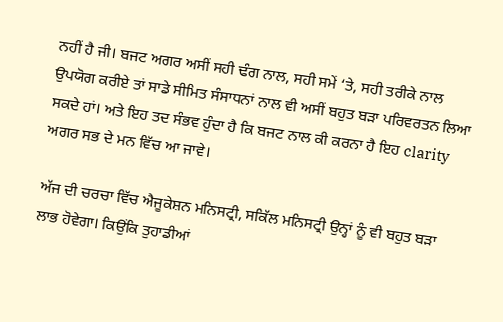ਨਹੀਂ ਹੈ ਜੀ। ਬਜਟ ਅਗਰ ਅਸੀਂ ਸਹੀ ਢੰਗ ਨਾਲ, ਸਹੀ ਸਮੇਂ ‘ਤੇ, ਸਹੀ ਤਰੀਕੇ ਨਾਲ ਉਪਯੋਗ ਕਰੀਏ ਤਾਂ ਸਾਡੇ ਸੀਮਿਤ ਸੰਸਾਧਨਾਂ ਨਾਲ ਵੀ ਅਸੀਂ ਬਹੁਤ ਬੜਾ ਪਰਿਵਰਤਨ ਲਿਆ ਸਕਦੇ ਹਾਂ। ਅਤੇ ਇਹ ਤਦ ਸੰਭਵ ਹੁੰਦਾ ਹੈ ਕਿ ਬਜਟ ਨਾਲ ਕੀ ਕਰਨਾ ਹੈ ਇਹ clarity ਅਗਰ ਸਭ ਦੇ ਮਨ ਵਿੱਚ ਆ ਜਾਵੇ।

ਅੱਜ ਦੀ ਚਰਚਾ ਵਿੱਚ ਐਜੂਕੇਸ਼ਨ ਮਨਿਸਟ੍ਰੀ, ਸਕਿੱਲ ਮਨਿਸਟ੍ਰੀ ਉਨ੍ਹਾਂ ਨੂੰ ਵੀ ਬਹੁਤ ਬੜਾ ਲਾਭ ਹੋਵੇਗਾ। ਕਿਉਂਕਿ ਤੁਹਾਡੀਆਂ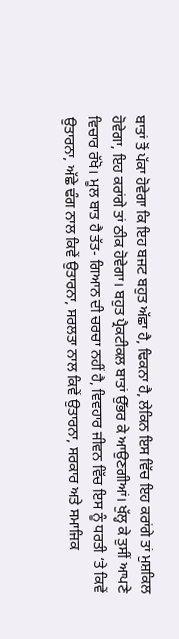ਬਾਤਾਂ ਤੋਂ ਪੱਕਾ ਹੋਵੇਗਾ ਕਿ ਇਹ ਬਜਟ ਬਹੁਤ ਅੱਛਾ ਹੈ, ਢਿਕਨਾ ਹੈ, ਲੇਕਿਨ ਇਸ ਵਿੱਚ ਇਹ ਕਰਾਂਗੇ ਤਾਂ ਮੁਸ਼ਕਿਲ ਹੋਵੇਗਾ, ਇਹ ਕਰਾਂਗੇ ਤਾਂ ਠੀਕ ਹੋਵੇਗਾ। ਬਹੁਤ ਪ੍ਰੈਕਟੀਕਲ ਬਾਤਾਂ ਉੱਭਰ ਕੇ ਆਉਣਗੀਆਂ। ਖੁੱਲ੍ਹ ਕੇ ਤੁਸੀਂ ਆਪਣੇ ਵਿਚਾਰ ਰੱਖੋ। ਮੂਲ ਬਾਤ ਹੈ ਤੱਤ- ਗਿਆਨ ਦੀ ਚਰਚਾ ਨਹੀਂ ਹੈ, ਵਿਵਹਾਰ ਜੀਵਨ ਵਿੱਚ ਇਸ ਨੂੰ ਧਰਤੀ ‘ਤੇ ਕਿਵੇਂ ਉਤਾਰਨਾ, ਅੱਛੇ ਢੰਗ ਨਾਲ ਕਿਵੇਂ ਉਤਾਰਨਾ, ਸਰਲਤਾ ਨਾਲ ਕਿਵੇਂ ਉਤਾਰਨਾ, ਸਰਕਾਰ ਅਤੇ ਸਮਾਜਿਕ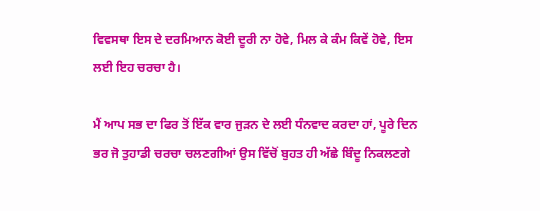ਵਿਵਸਥਾ ਇਸ ਦੇ ਦਰਮਿਆਨ ਕੋਈ ਦੂਰੀ ਨਾ ਹੋਵੇ, ਮਿਲ ਕੇ ਕੰਮ ਕਿਵੇਂ ਹੋਵੇ, ਇਸ ਲਈ ਇਹ ਚਰਚਾ ਹੈ।

ਮੈਂ ਆਪ ਸਭ ਦਾ ਫਿਰ ਤੋਂ ਇੱਕ ਵਾਰ ਜੁੜਨ ਦੇ ਲਈ ਧੰਨਵਾਦ ਕਰਦਾ ਹਾਂ, ਪੂਰੇ ਦਿਨ ਭਰ ਜੋ ਤੁਹਾਡੀ ਚਰਚਾ ਚਲਣਗੀਆਂ ਉਸ ਵਿੱਚੋਂ ਬੁਹਤ ਹੀ ਅੱਛੇ ਬਿੰਦੂ ਨਿਕਲਣਗੇ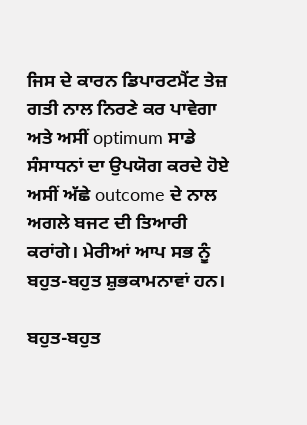ਜਿਸ ਦੇ ਕਾਰਨ ਡਿਪਾਰਟਮੈਂਟ ਤੇਜ਼ ਗਤੀ ਨਾਲ ਨਿਰਣੇ ਕਰ ਪਾਵੇਗਾ ਅਤੇ ਅਸੀਂ optimum ਸਾਡੇ ਸੰਸਾਧਨਾਂ ਦਾ ਉਪਯੋਗ ਕਰਦੇ ਹੋਏ ਅਸੀਂ ਅੱਛੇ outcome ਦੇ ਨਾਲ ਅਗਲੇ ਬਜਟ ਦੀ ਤਿਆਰੀ ਕਰਾਂਗੇ। ਮੇਰੀਆਂ ਆਪ ਸਭ ਨੂੰ ਬਹੁਤ-ਬਹੁਤ ਸ਼ੁਭਕਾਮਨਾਵਾਂ ਹਨ।

ਬਹੁਤ-ਬਹੁਤ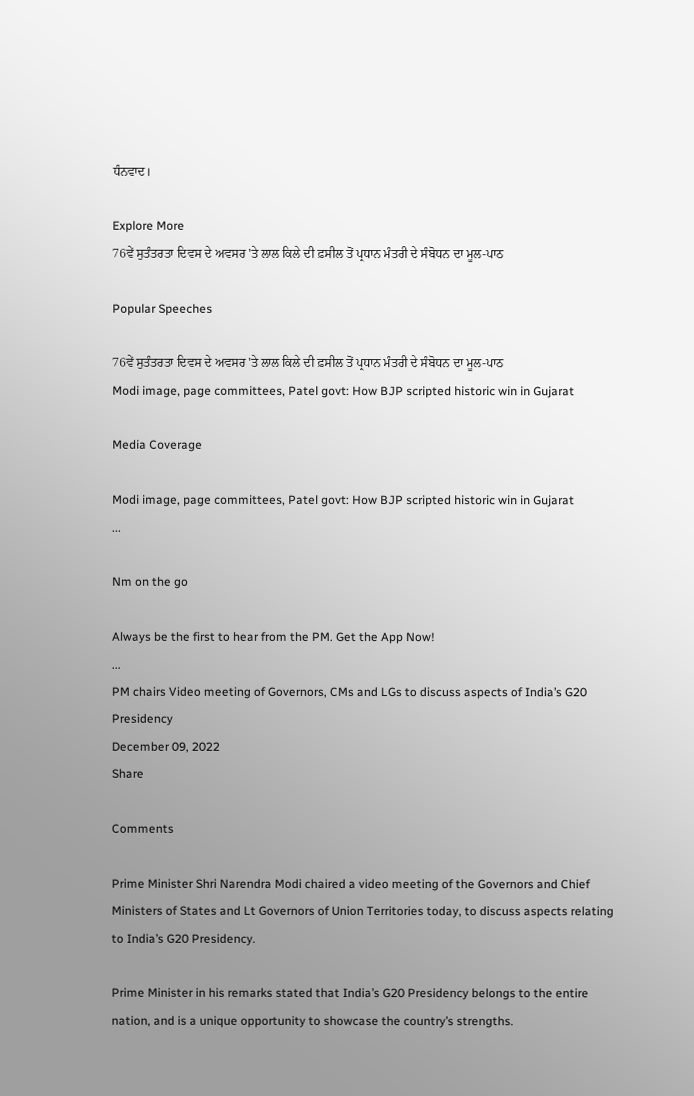ਧੰਨਵਾਦ।

Explore More
76ਵੇਂ ਸੁਤੰਤਰਤਾ ਦਿਵਸ ਦੇ ਅਵਸਰ 'ਤੇ ਲਾਲ ਕਿਲੇ ਦੀ ਫ਼ਸੀਲ ਤੋਂ ਪ੍ਰਧਾਨ ਮੰਤਰੀ ਦੇ ਸੰਬੋਧਨ ਦਾ ਮੂਲ-ਪਾਠ

Popular Speeches

76ਵੇਂ ਸੁਤੰਤਰਤਾ ਦਿਵਸ ਦੇ ਅਵਸਰ 'ਤੇ ਲਾਲ ਕਿਲੇ ਦੀ ਫ਼ਸੀਲ ਤੋਂ ਪ੍ਰਧਾਨ ਮੰਤਰੀ ਦੇ ਸੰਬੋਧਨ ਦਾ ਮੂਲ-ਪਾਠ
Modi image, page committees, Patel govt: How BJP scripted historic win in Gujarat

Media Coverage

Modi image, page committees, Patel govt: How BJP scripted historic win in Gujarat
...

Nm on the go

Always be the first to hear from the PM. Get the App Now!
...
PM chairs Video meeting of Governors, CMs and LGs to discuss aspects of India’s G20 Presidency
December 09, 2022
Share

Comments

Prime Minister Shri Narendra Modi chaired a video meeting of the Governors and Chief Ministers of States and Lt Governors of Union Territories today, to discuss aspects relating to India’s G20 Presidency.

Prime Minister in his remarks stated that India’s G20 Presidency belongs to the entire nation, and is a unique opportunity to showcase the country’s strengths.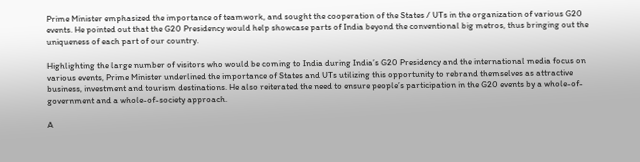Prime Minister emphasized the importance of teamwork, and sought the cooperation of the States / UTs in the organization of various G20 events. He pointed out that the G20 Presidency would help showcase parts of India beyond the conventional big metros, thus bringing out the uniqueness of each part of our country.

Highlighting the large number of visitors who would be coming to India during India’s G20 Presidency and the international media focus on various events, Prime Minister underlined the importance of States and UTs utilizing this opportunity to rebrand themselves as attractive business, investment and tourism destinations. He also reiterated the need to ensure people’s participation in the G20 events by a whole-of-government and a whole-of-society approach.

A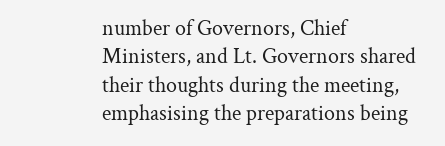number of Governors, Chief Ministers, and Lt. Governors shared their thoughts during the meeting, emphasising the preparations being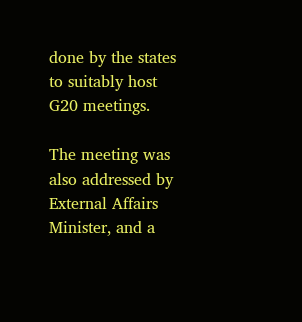done by the states to suitably host G20 meetings.

The meeting was also addressed by External Affairs Minister, and a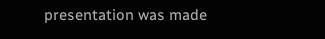presentation was made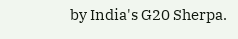by India's G20 Sherpa.